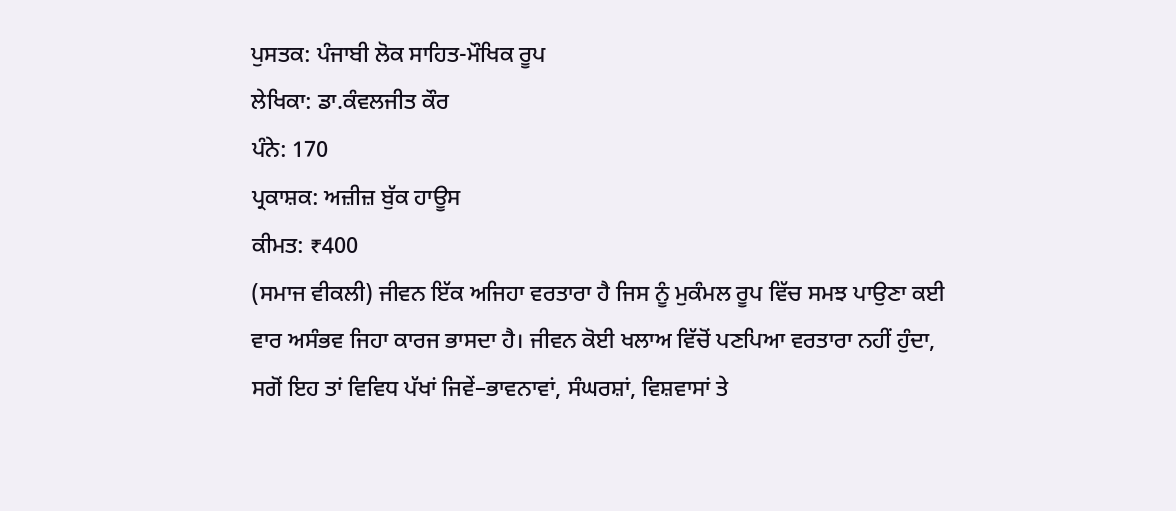ਪੁਸਤਕ: ਪੰਜਾਬੀ ਲੋਕ ਸਾਹਿਤ-ਮੌਖਿਕ ਰੂਪ
ਲੇਖਿਕਾ: ਡਾ.ਕੰਵਲਜੀਤ ਕੌਰ
ਪੰਨੇ: 170
ਪ੍ਰਕਾਸ਼ਕ: ਅਜ਼ੀਜ਼ ਬੁੱਕ ਹਾਊਸ
ਕੀਮਤ: ₹400
(ਸਮਾਜ ਵੀਕਲੀ) ਜੀਵਨ ਇੱਕ ਅਜਿਹਾ ਵਰਤਾਰਾ ਹੈ ਜਿਸ ਨੂੰ ਮੁਕੰਮਲ ਰੂਪ ਵਿੱਚ ਸਮਝ ਪਾਉਣਾ ਕਈ ਵਾਰ ਅਸੰਭਵ ਜਿਹਾ ਕਾਰਜ ਭਾਸਦਾ ਹੈ। ਜੀਵਨ ਕੋਈ ਖਲਾਅ ਵਿੱਚੋਂ ਪਣਪਿਆ ਵਰਤਾਰਾ ਨਹੀਂ ਹੁੰਦਾ, ਸਗੋਂ ਇਹ ਤਾਂ ਵਿਵਿਧ ਪੱਖਾਂ ਜਿਵੇਂ–ਭਾਵਨਾਵਾਂ, ਸੰਘਰਸ਼ਾਂ, ਵਿਸ਼ਵਾਸਾਂ ਤੇ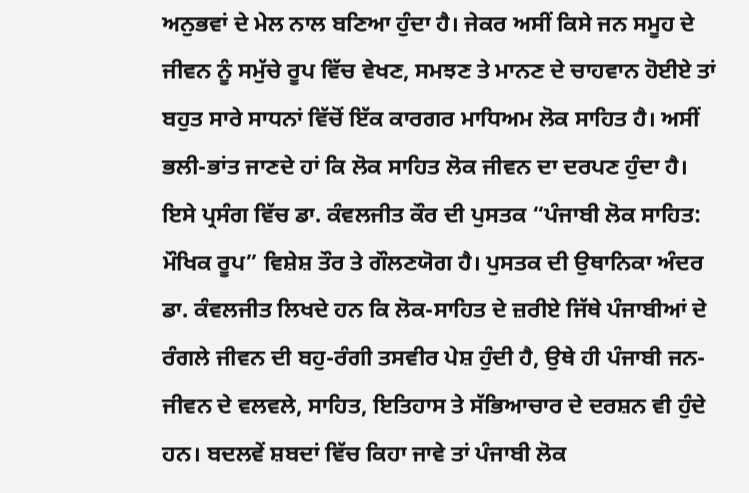ਅਨੁਭਵਾਂ ਦੇ ਮੇਲ ਨਾਲ ਬਣਿਆ ਹੁੰਦਾ ਹੈ। ਜੇਕਰ ਅਸੀਂ ਕਿਸੇ ਜਨ ਸਮੂਹ ਦੇ ਜੀਵਨ ਨੂੰ ਸਮੁੱਚੇ ਰੂਪ ਵਿੱਚ ਵੇਖਣ, ਸਮਝਣ ਤੇ ਮਾਨਣ ਦੇ ਚਾਹਵਾਨ ਹੋਈਏ ਤਾਂ ਬਹੁਤ ਸਾਰੇ ਸਾਧਨਾਂ ਵਿੱਚੋਂ ਇੱਕ ਕਾਰਗਰ ਮਾਧਿਅਮ ਲੋਕ ਸਾਹਿਤ ਹੈ। ਅਸੀਂ ਭਲੀ-ਭਾਂਤ ਜਾਣਦੇ ਹਾਂ ਕਿ ਲੋਕ ਸਾਹਿਤ ਲੋਕ ਜੀਵਨ ਦਾ ਦਰਪਣ ਹੁੰਦਾ ਹੈ। ਇਸੇ ਪ੍ਰਸੰਗ ਵਿੱਚ ਡਾ. ਕੰਵਲਜੀਤ ਕੌਰ ਦੀ ਪੁਸਤਕ “ਪੰਜਾਬੀ ਲੋਕ ਸਾਹਿਤ: ਮੌਖਿਕ ਰੂਪ” ਵਿਸ਼ੇਸ਼ ਤੌਰ ਤੇ ਗੌਲਣਯੋਗ ਹੈ। ਪੁਸਤਕ ਦੀ ਉਥਾਨਿਕਾ ਅੰਦਰ ਡਾ. ਕੰਵਲਜੀਤ ਲਿਖਦੇ ਹਨ ਕਿ ਲੋਕ-ਸਾਹਿਤ ਦੇ ਜ਼ਰੀਏ ਜਿੱਥੇ ਪੰਜਾਬੀਆਂ ਦੇ ਰੰਗਲੇ ਜੀਵਨ ਦੀ ਬਹੁ-ਰੰਗੀ ਤਸਵੀਰ ਪੇਸ਼ ਹੁੰਦੀ ਹੈ, ਉਥੇ ਹੀ ਪੰਜਾਬੀ ਜਨ-ਜੀਵਨ ਦੇ ਵਲਵਲੇ, ਸਾਹਿਤ, ਇਤਿਹਾਸ ਤੇ ਸੱਭਿਆਚਾਰ ਦੇ ਦਰਸ਼ਨ ਵੀ ਹੁੰਦੇ ਹਨ। ਬਦਲਵੇਂ ਸ਼ਬਦਾਂ ਵਿੱਚ ਕਿਹਾ ਜਾਵੇ ਤਾਂ ਪੰਜਾਬੀ ਲੋਕ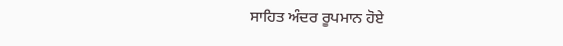ਸਾਹਿਤ ਅੰਦਰ ਰੂਪਮਾਨ ਹੋਏ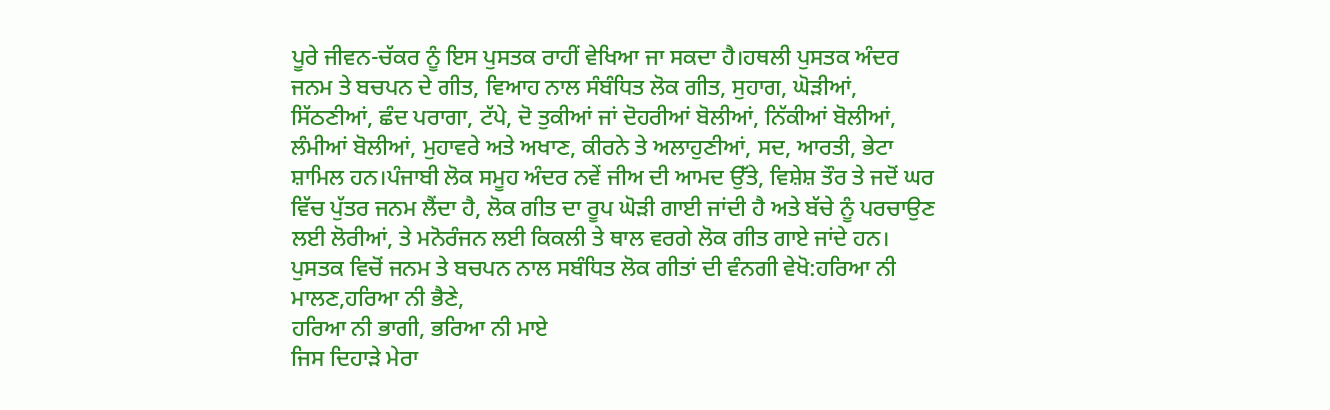ਪੂਰੇ ਜੀਵਨ-ਚੱਕਰ ਨੂੰ ਇਸ ਪੁਸਤਕ ਰਾਹੀਂ ਵੇਖਿਆ ਜਾ ਸਕਦਾ ਹੈ।ਹਥਲੀ ਪੁਸਤਕ ਅੰਦਰ ਜਨਮ ਤੇ ਬਚਪਨ ਦੇ ਗੀਤ, ਵਿਆਹ ਨਾਲ ਸੰਬੰਧਿਤ ਲੋਕ ਗੀਤ, ਸੁਹਾਗ, ਘੋੜੀਆਂ, ਸਿੱਠਣੀਆਂ, ਛੰਦ ਪਰਾਗਾ, ਟੱਪੇ, ਦੋ ਤੁਕੀਆਂ ਜਾਂ ਦੋਹਰੀਆਂ ਬੋਲੀਆਂ, ਨਿੱਕੀਆਂ ਬੋਲੀਆਂ, ਲੰਮੀਆਂ ਬੋਲੀਆਂ, ਮੁਹਾਵਰੇ ਅਤੇ ਅਖਾਣ, ਕੀਰਨੇ ਤੇ ਅਲਾਹੁਣੀਆਂ, ਸਦ, ਆਰਤੀ, ਭੇਟਾ ਸ਼ਾਮਿਲ ਹਨ।ਪੰਜਾਬੀ ਲੋਕ ਸਮੂਹ ਅੰਦਰ ਨਵੇਂ ਜੀਅ ਦੀ ਆਮਦ ਉੱਤੇ, ਵਿਸ਼ੇਸ਼ ਤੌਰ ਤੇ ਜਦੋਂ ਘਰ ਵਿੱਚ ਪੁੱਤਰ ਜਨਮ ਲੈਂਦਾ ਹੈ, ਲੋਕ ਗੀਤ ਦਾ ਰੂਪ ਘੋੜੀ ਗਾਈ ਜਾਂਦੀ ਹੈ ਅਤੇ ਬੱਚੇ ਨੂੰ ਪਰਚਾਉਣ ਲਈ ਲੋਰੀਆਂ, ਤੇ ਮਨੋਰੰਜਨ ਲਈ ਕਿਕਲੀ ਤੇ ਥਾਲ ਵਰਗੇ ਲੋਕ ਗੀਤ ਗਾਏ ਜਾਂਦੇ ਹਨ। ਪੁਸਤਕ ਵਿਚੋਂ ਜਨਮ ਤੇ ਬਚਪਨ ਨਾਲ ਸਬੰਧਿਤ ਲੋਕ ਗੀਤਾਂ ਦੀ ਵੰਨਗੀ ਵੇਖੋ:ਹਰਿਆ ਨੀ ਮਾਲਣ,ਹਰਿਆ ਨੀ ਭੈਣੇ,
ਹਰਿਆ ਨੀ ਭਾਗੀ, ਭਰਿਆ ਨੀ ਮਾਏ
ਜਿਸ ਦਿਹਾੜੇ ਮੇਰਾ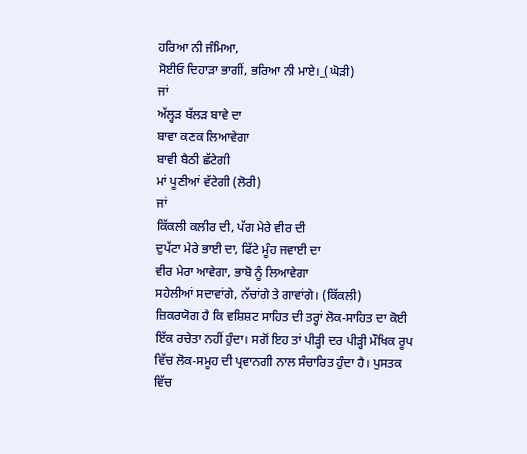ਹਰਿਆ ਨੀ ਜੰਮਿਆ,
ਸੋਈਓ ਦਿਹਾੜਾ ਭਾਗੀਂ, ਭਰਿਆ ਨੀ ਮਾਏ।_(ਘੋੜੀ)
ਜਾਂ
ਅੱਲ੍ਹੜ ਬੱਲੜ ਬਾਵੇ ਦਾ
ਬਾਵਾ ਕਣਕ ਲਿਆਵੇਗਾ
ਬਾਵੀ ਬੈਠੀ ਛੱਟੇਗੀ
ਮਾਂ ਪੂਣੀਆਂ ਵੱਟੇਗੀ (ਲੋਰੀ)
ਜਾਂ
ਕਿੱਕਲੀ ਕਲੀਰ ਦੀ, ਪੱਗ ਮੇਰੇ ਵੀਰ ਦੀ
ਦੁਪੱਟਾ ਮੇਰੇ ਭਾਈ ਦਾ, ਫਿੱਟੇ ਮੂੰਹ ਜਵਾਈ ਦਾ
ਵੀਰ ਮੇਰਾ ਆਵੇਗਾ, ਭਾਬੋ ਨੂੰ ਲਿਆਵੇਗਾ
ਸਹੇਲੀਆਂ ਸਦਾਵਾਂਗੇ, ਨੱਚਾਂਗੇ ਤੇ ਗਾਵਾਂਗੇ। (ਕਿੱਕਲੀ)
ਜ਼ਿਕਰਯੋਗ ਹੈ ਕਿ ਵਸ਼ਿਸ਼ਟ ਸਾਹਿਤ ਦੀ ਤਰ੍ਹਾਂ ਲੋਕ-ਸਾਹਿਤ ਦਾ ਕੋਈ ਇੱਕ ਰਚੇਤਾ ਨਹੀਂ ਹੁੰਦਾ। ਸਗੋਂ ਇਹ ਤਾਂ ਪੀੜ੍ਹੀ ਦਰ ਪੀੜ੍ਹੀ ਮੌਖਿਕ ਰੂਪ ਵਿੱਚ ਲੋਕ-ਸਮੂਹ ਦੀ ਪ੍ਰਵਾਨਗੀ ਨਾਲ ਸੰਚਾਰਿਤ ਹੁੰਦਾ ਹੈ। ਪੁਸਤਕ ਵਿੱਚ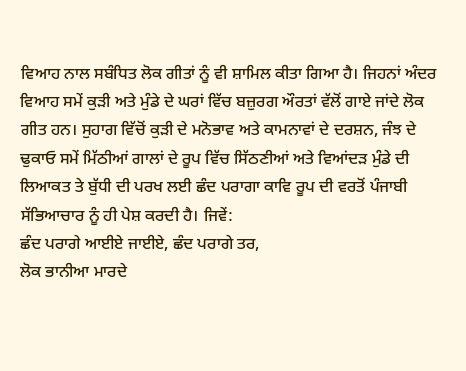ਵਿਆਹ ਨਾਲ ਸਬੰਧਿਤ ਲੋਕ ਗੀਤਾਂ ਨੂੰ ਵੀ ਸ਼ਾਮਿਲ ਕੀਤਾ ਗਿਆ ਹੈ। ਜਿਹਨਾਂ ਅੰਦਰ ਵਿਆਹ ਸਮੇਂ ਕੁੜੀ ਅਤੇ ਮੁੰਡੇ ਦੇ ਘਰਾਂ ਵਿੱਚ ਬਜ਼ੁਰਗ ਔਰਤਾਂ ਵੱਲੋਂ ਗਾਏ ਜਾਂਦੇ ਲੋਕ ਗੀਤ ਹਨ। ਸੁਹਾਗ ਵਿੱਚੋਂ ਕੁੜੀ ਦੇ ਮਨੋਭਾਵ ਅਤੇ ਕਾਮਨਾਵਾਂ ਦੇ ਦਰਸ਼ਨ, ਜੰਝ ਦੇ ਢੁਕਾਓ ਸਮੇਂ ਮਿੱਠੀਆਂ ਗਾਲਾਂ ਦੇ ਰੂਪ ਵਿੱਚ ਸਿੱਠਣੀਆਂ ਅਤੇ ਵਿਆਂਦੜ ਮੁੰਡੇ ਦੀ ਲਿਆਕਤ ਤੇ ਬੁੱਧੀ ਦੀ ਪਰਖ ਲਈ ਛੰਦ ਪਰਾਗਾ ਕਾਵਿ ਰੂਪ ਦੀ ਵਰਤੋਂ ਪੰਜਾਬੀ ਸੱਭਿਆਚਾਰ ਨੂੰ ਹੀ ਪੇਸ਼ ਕਰਦੀ ਹੈ। ਜਿਵੇਂ:
ਛੰਦ ਪਰਾਗੇ ਆਈਏ ਜਾਈਏ, ਛੰਦ ਪਰਾਗੇ ਤਰ,
ਲੋਕ ਭਾਨੀਆ ਮਾਰਦੇ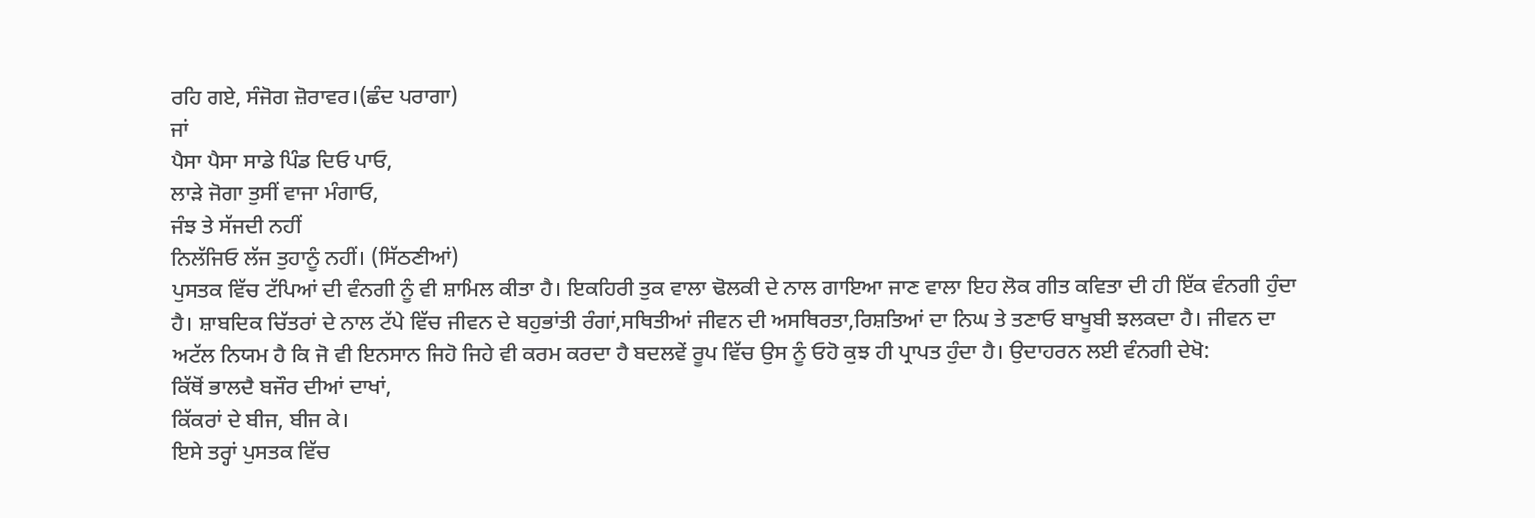ਰਹਿ ਗਏ, ਸੰਜੋਗ ਜ਼ੋਰਾਵਰ।(ਛੰਦ ਪਰਾਗਾ)
ਜਾਂ
ਪੈਸਾ ਪੈਸਾ ਸਾਡੇ ਪਿੰਡ ਦਿਓ ਪਾਓ,
ਲਾੜੇ ਜੋਗਾ ਤੁਸੀਂ ਵਾਜਾ ਮੰਗਾਓ,
ਜੰਝ ਤੇ ਸੱਜਦੀ ਨਹੀਂ
ਨਿਲੱਜਿਓ ਲੱਜ ਤੁਹਾਨੂੰ ਨਹੀਂ। (ਸਿੱਠਣੀਆਂ)
ਪੁਸਤਕ ਵਿੱਚ ਟੱਪਿਆਂ ਦੀ ਵੰਨਗੀ ਨੂੰ ਵੀ ਸ਼ਾਮਿਲ ਕੀਤਾ ਹੈ। ਇਕਹਿਰੀ ਤੁਕ ਵਾਲਾ ਢੋਲਕੀ ਦੇ ਨਾਲ ਗਾਇਆ ਜਾਣ ਵਾਲਾ ਇਹ ਲੋਕ ਗੀਤ ਕਵਿਤਾ ਦੀ ਹੀ ਇੱਕ ਵੰਨਗੀ ਹੁੰਦਾ ਹੈ। ਸ਼ਾਬਦਿਕ ਚਿੱਤਰਾਂ ਦੇ ਨਾਲ ਟੱਪੇ ਵਿੱਚ ਜੀਵਨ ਦੇ ਬਹੁਭਾਂਤੀ ਰੰਗਾਂ,ਸਥਿਤੀਆਂ ਜੀਵਨ ਦੀ ਅਸਥਿਰਤਾ,ਰਿਸ਼ਤਿਆਂ ਦਾ ਨਿਘ ਤੇ ਤਣਾਓ ਬਾਖੂਬੀ ਝਲਕਦਾ ਹੈ। ਜੀਵਨ ਦਾ ਅਟੱਲ ਨਿਯਮ ਹੈ ਕਿ ਜੋ ਵੀ ਇਨਸਾਨ ਜਿਹੋ ਜਿਹੇ ਵੀ ਕਰਮ ਕਰਦਾ ਹੈ ਬਦਲਵੇਂ ਰੂਪ ਵਿੱਚ ਉਸ ਨੂੰ ਓਹੋ ਕੁਝ ਹੀ ਪ੍ਰਾਪਤ ਹੁੰਦਾ ਹੈ। ਉਦਾਹਰਨ ਲਈ ਵੰਨਗੀ ਦੇਖੋ:
ਕਿੱਥੋਂ ਭਾਲਦੈ ਬਜੌਰ ਦੀਆਂ ਦਾਖਾਂ,
ਕਿੱਕਰਾਂ ਦੇ ਬੀਜ, ਬੀਜ ਕੇ।
ਇਸੇ ਤਰ੍ਹਾਂ ਪੁਸਤਕ ਵਿੱਚ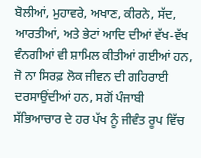ਬੋਲੀਆਂ, ਮੁਹਾਵਰੇ, ਅਖਾਣ, ਕੀਰਨੇ, ਸੱਦ, ਆਰਤੀਆਂ, ਅਤੇ ਭੇਟਾਂ ਆਦਿ ਦੀਆਂ ਵੱਖ-ਵੱਖ ਵੰਨਗੀਆਂ ਵੀ ਸ਼ਾਮਿਲ ਕੀਤੀਆਂ ਗਈਆਂ ਹਨ, ਜੋ ਨਾ ਸਿਰਫ਼ ਲੋਕ ਜੀਵਨ ਦੀ ਗਹਿਰਾਈ ਦਰਸਾਉਂਦੀਆਂ ਹਨ, ਸਗੋਂ ਪੰਜਾਬੀ ਸੱਭਿਆਚਾਰ ਦੇ ਹਰ ਪੱਖ ਨੂੰ ਜੀਵੰਤ ਰੂਪ ਵਿੱਚ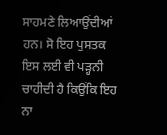ਸਾਹਮਣੇ ਲਿਆਉਂਦੀਆਂ ਹਨ। ਸੋ ਇਹ ਪੁਸਤਕ ਇਸ ਲਈ ਵੀ ਪੜ੍ਹਨੀ ਚਾਹੀਦੀ ਹੈ ਕਿਉਂਕਿ ਇਹ ਨਾ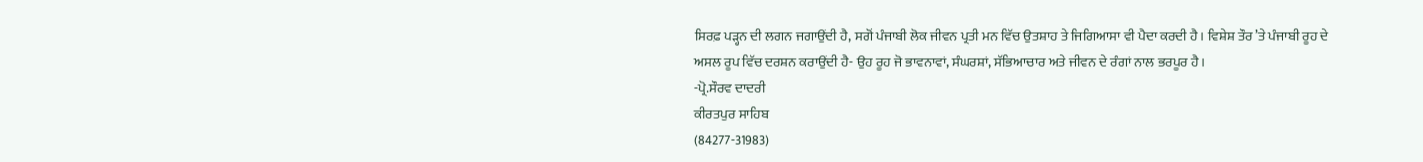ਸਿਰਫ਼ ਪੜ੍ਹਨ ਦੀ ਲਗਨ ਜਗਾਉਂਦੀ ਹੈ, ਸਗੋਂ ਪੰਜਾਬੀ ਲੋਕ ਜੀਵਨ ਪ੍ਰਤੀ ਮਨ ਵਿੱਚ ਉਤਸ਼ਾਹ ਤੇ ਜਿਗਿਆਸਾ ਵੀ ਪੈਦਾ ਕਰਦੀ ਹੈ। ਵਿਸ਼ੇਸ਼ ਤੌਰ ’ਤੇ ਪੰਜਾਬੀ ਰੂਹ ਦੇ ਅਸਲ ਰੂਪ ਵਿੱਚ ਦਰਸ਼ਨ ਕਰਾਉਂਦੀ ਹੈ- ਉਹ ਰੂਹ ਜੋ ਭਾਵਨਾਵਾਂ, ਸੰਘਰਸ਼ਾਂ, ਸੱਭਿਆਚਾਰ ਅਤੇ ਜੀਵਨ ਦੇ ਰੰਗਾਂ ਨਾਲ ਭਰਪੂਰ ਹੈ।
-ਪ੍ਰੋ.ਸੌਰਵ ਦਾਦਰੀ
ਕੀਰਤਪੁਰ ਸਾਹਿਬ
(84277-31983)